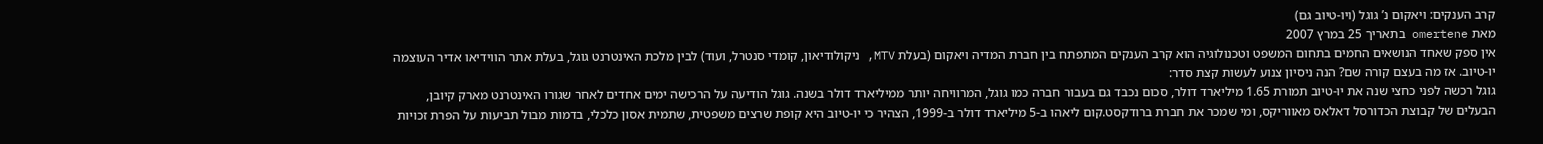קרב הענקים: ויאקום נ’ גוגל (ויו-טיוב גם)
מאת omertene בתאריך 25 במרץ 2007
אין ספק שאחד הנושאים החמים בתחום המשפט וטכנולוגיה הוא קרב הענקים המתפתח בין חברת המדיה ויאקום (בעלת MTV, ניקולודיאון, קומדי סנטרל, ועוד) לבין מלכת האינטרנט גוגל, בעלת אתר הווידיאו אדיר העוצמה יו-טיוב. אז מה בעצם קורה שם? הנה ניסיון צנוע לעשות קצת סדר:
גוגל רכשה לפני כחצי שנה את יו-טיוב תמורת 1.65 מיליארד דולר, סכום נכבד גם בעבור חברה כמו גוגל, המרוויחה יותר ממיליארד דולר בשנה. גוגל הודיעה על הרכישה ימים אחדים לאחר שגורו האינטרנט מארק קיובן, הבעלים של קבוצת הכדורסל דאלאס מאווריקס, ומי שמכר את חברת ברודקסט.קום ליאהו ב-5 מיליארד דולר ב-1999, הצהיר כי יו-טיוב היא קופת שרצים משפטית, שתמית אסון כלכלי, בדמות מבול תביעות על הפרת זכויות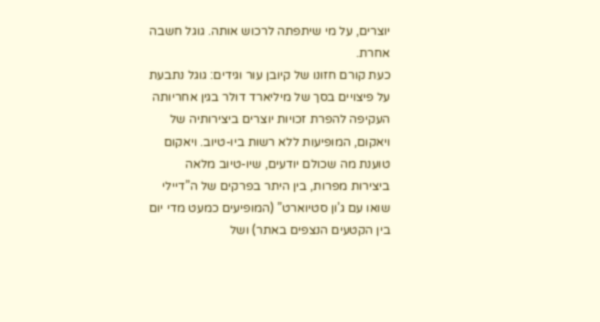יוצרים, על מי שיתפתה לרכוש אותה. גוגל חשבה אחרת.
כעת קורם חזונו של קיובן עור וגידים: גוגל נתבעת על פיצויים בסך של מיליארד דולר בגין אחריותה העקיפה להפרת זכויות יוצרים ביצירותיה של ויאקום, המופיעות ללא רשות ביו-טיוב. ויאקום טוענת מה שכולם יודעים, שיו-טיוב מלאה ביצירות מפרות, בין היתר בפרקים של ה”דיילי שואו עם ג’ון סטיוארט” (המופיעים כמעט מדי יום בין הקטעים הנצפים באתר) ושל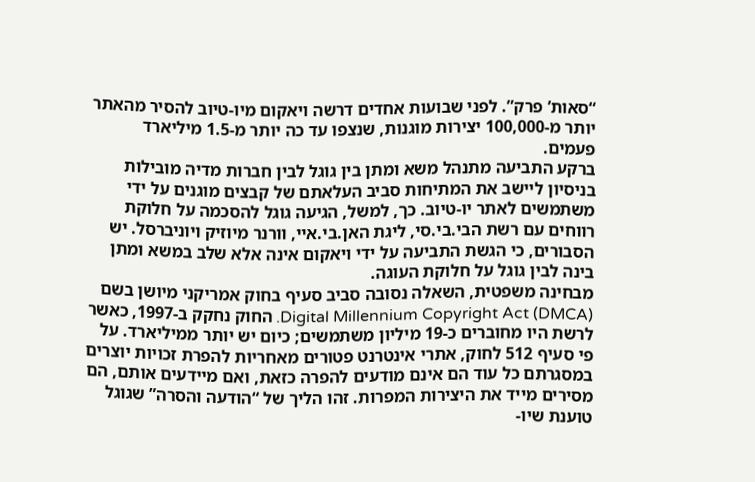“סאות’ פרק”. לפני שבועות אחדים דרשה ויאקום מיו-טיוב להסיר מהאתר יותר מ-100,000 יצירות מוגנות, שנצפו עד כה יותר מ-1.5 מיליארד פעמים.
ברקע התביעה מתנהל משא ומתן בין גוגל לבין חברות מדיה מובילות בניסיון ליישב את המתיחות סביב העלאתם של קבצים מוגנים על ידי משתמשים לאתר יו-טיוב. כך, למשל, הגיעה גוגל להסכמה על חלוקת רווחים עם רשת הבי.בי.סי, ליגת האן.בי.איי, וורנר מיוזיק ויוניברסל. יש הסבורים, כי הגשת התביעה על ידי ויאקום אינה אלא שלב במשא ומתן בינה לבין גוגל על חלוקת העוגה.
מבחינה משפטית, השאלה נסובה סביב סעיף בחוק אמריקני מיושן בשם Digital Millennium Copyright Act (DMCA). החוק נחקק ב-1997, כאשר לרשת היו מחוברים כ-19 מיליון משתמשים; כיום יש יותר ממיליארד. על פי סעיף 512 לחוק, אתרי אינטרנט פטורים מאחריות להפרת זכויות יוצרים במסגרתם כל עוד הם אינם מודעים להפרה כזאת, ואם מיידעים אותם, הם מסירים מייד את היצירות המפרות. זהו הליך של “הודעה והסרה” שגוגל טוענת שיו-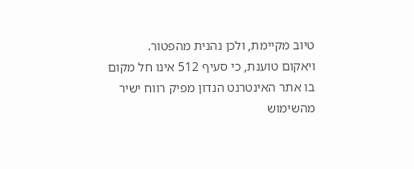טיוב מקיימת, ולכן נהנית מהפטור.
ויאקום טוענת, כי סעיף 512 אינו חל מקום בו אתר האינטרנט הנדון מפיק רווח ישיר מהשימוש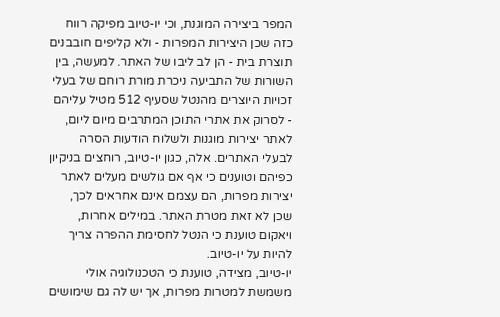המפר ביצירה המוגנת, וכי יו-טיוב מפיקה רווח כזה שכן היצירות המפרות - ולא קליפים חובבנים תוצרת בית - הן לב ליבו של האתר. למעשה, בין השורות של התביעה ניכרת מורת רוחם של בעלי זכויות היוצרים מהנטל שסעיף 512 מטיל עליהם - לסרוק את אתרי התוכן המתרבים מיום ליום, לאתר יצירות מוגנות ולשלוח הודעות הסרה לבעלי האתרים. אלה, כגון יו-טיוב, רוחצים בניקיון כפיהם וטוענים כי אף אם גולשים מעלים לאתר יצירות מפרות, הם עצמם אינם אחראים לכך, שכן לא זאת מטרת האתר. במילים אחרות, ויאקום טוענת כי הנטל לחסימת ההפרה צריך להיות על יו-טיוב.
יו-טיוב, מצידה, טוענת כי הטכנולוגיה אולי משמשת למטרות מפרות, אך יש לה גם שימושים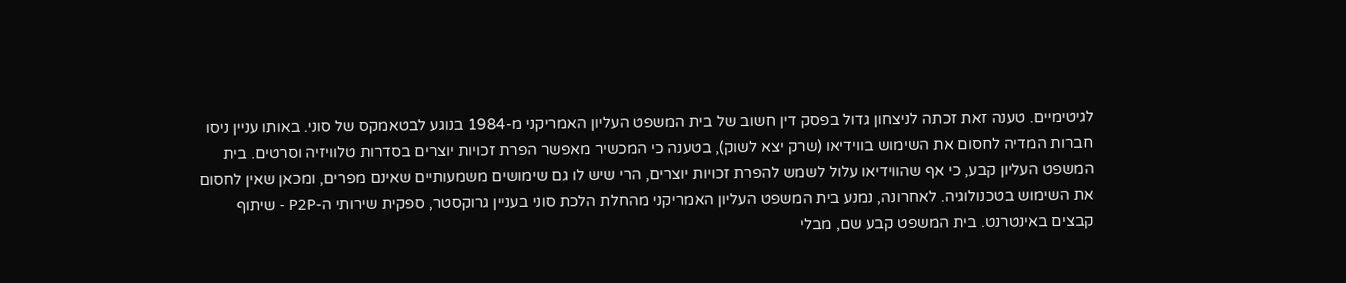לגיטימיים. טענה זאת זכתה לניצחון גדול בפסק דין חשוב של בית המשפט העליון האמריקני מ-1984 בנוגע לבטאמקס של סוני. באותו עניין ניסו חברות המדיה לחסום את השימוש בווידיאו (שרק יצא לשוק), בטענה כי המכשיר מאפשר הפרת זכויות יוצרים בסדרות טלוויזיה וסרטים. בית המשפט העליון קבע, כי אף שהווידיאו עלול לשמש להפרת זכויות יוצרים, הרי שיש לו גם שימושים משמעותיים שאינם מפרים, ומכאן שאין לחסום את השימוש בטכנולוגיה. לאחרונה, נמנע בית המשפט העליון האמריקני מהחלת הלכת סוני בעניין גרוקסטר, ספקית שירותי ה-P2P - שיתוף קבצים באינטרנט. בית המשפט קבע שם, מבלי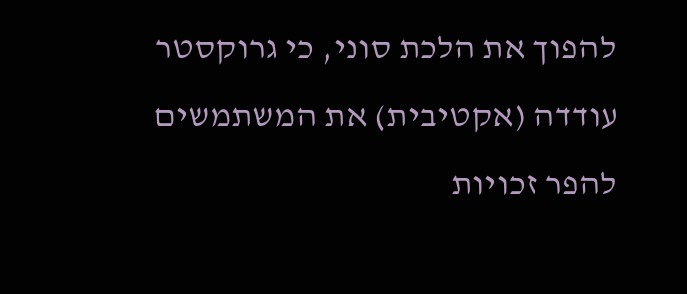להפוך את הלכת סוני, כי גרוקסטר עודדה (אקטיבית) את המשתמשים להפר זכויות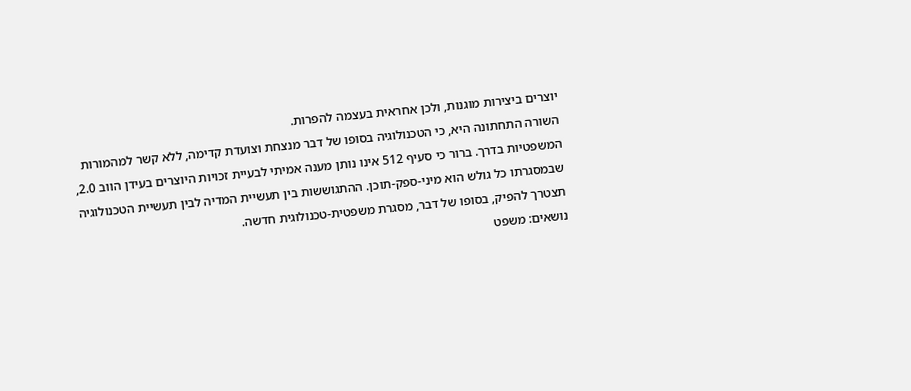יוצרים ביצירות מוגנות, ולכן אחראית בעצמה להפרות.
השורה התחתונה היא, כי הטכנולוגיה בסופו של דבר מנצחת וצועדת קדימה, ללא קשר למהמורות המשפטיות בדרך. ברור כי סעיף 512 אינו נותן מענה אמיתי לבעיית זכויות היוצרים בעידן הווב 2.0, שבמסגרתו כל גולש הוא מיני-ספק-תוכן. ההתגוששות בין תעשיית המדיה לבין תעשיית הטכנולוגיה תצטרך להפיק, בסופו של דבר, מסגרת משפטית-טכנולוגית חדשה.
נושאים: משפט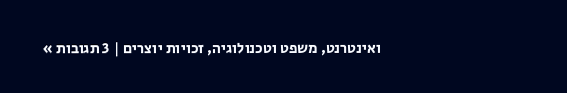ואינטרנט, משפט וטכנולוגיה, זכויות יוצרים | 3 תגובות »